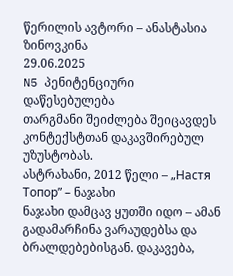წერილის ავტორი – ანასტასია ზინოვკინა
29.06.2025
N5 პენიტენციური დაწესებულება
თარგმანი შეიძლება შეიცავდეს კონტექსტთან დაკავშირებულ უზუსტობას.
ასტრახანი, 2012 წელი – „Настя Топор” – ნაჯახი
ნაჯახი დამცავ ყუთში იდო – ამან გადამარჩინა ვარაუდებსა და ბრალდებებისგან. დაკავება,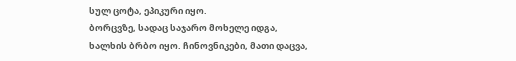სულ ცოტა, ეპიკური იყო.
ბორცვზე, სადაც საჯარო მოხელე იდგა, ხალხის ბრბო იყო. ჩინოვნიკები, მათი დაცვა,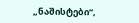„ნაშისტები“,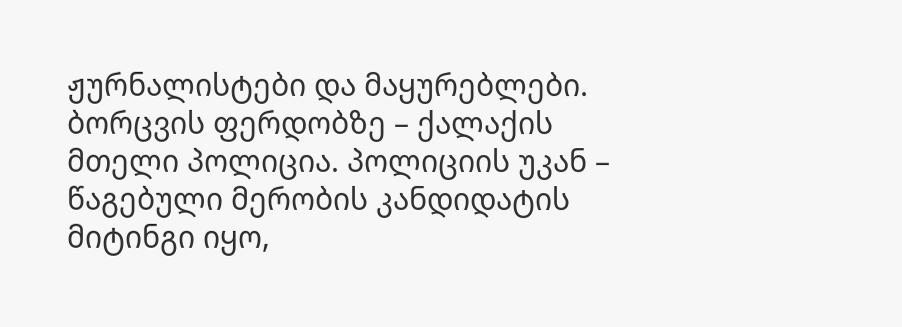ჟურნალისტები და მაყურებლები. ბორცვის ფერდობზე – ქალაქის მთელი პოლიცია. პოლიციის უკან – წაგებული მერობის კანდიდატის მიტინგი იყო,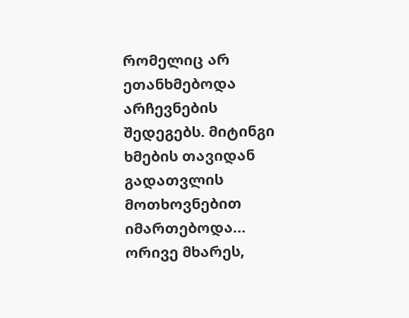რომელიც არ ეთანხმებოდა არჩევნების შედეგებს. მიტინგი ხმების თავიდან გადათვლის მოთხოვნებით იმართებოდა… ორივე მხარეს,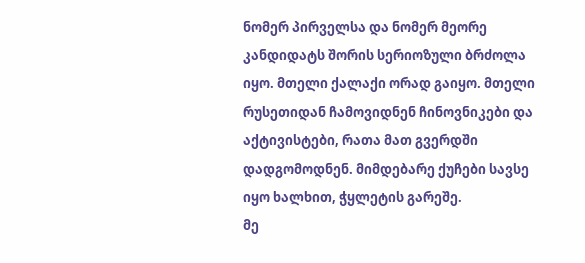ნომერ პირველსა და ნომერ მეორე კანდიდატს შორის სერიოზული ბრძოლა იყო. მთელი ქალაქი ორად გაიყო. მთელი რუსეთიდან ჩამოვიდნენ ჩინოვნიკები და აქტივისტები, რათა მათ გვერდში დადგომოდნენ. მიმდებარე ქუჩები სავსე იყო ხალხით, ჭყლეტის გარეშე.
მე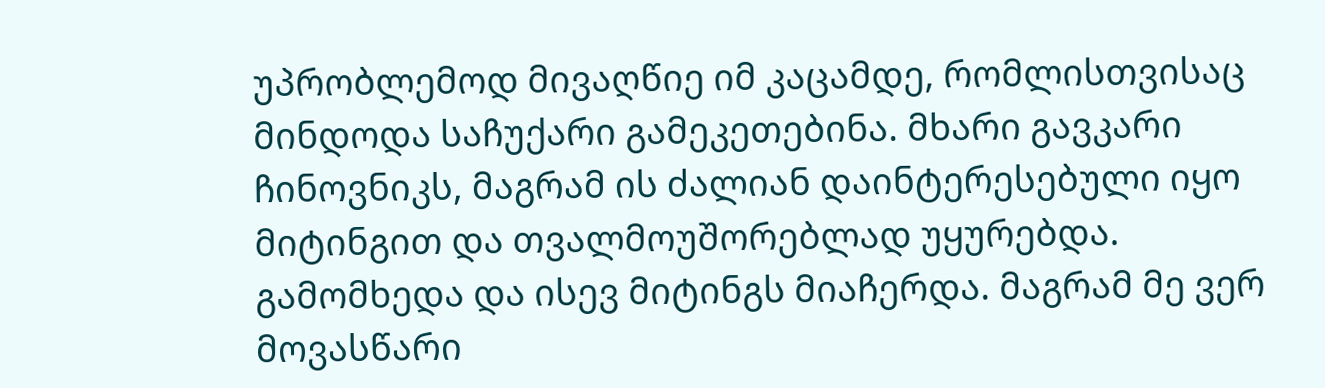უპრობლემოდ მივაღწიე იმ კაცამდე, რომლისთვისაც მინდოდა საჩუქარი გამეკეთებინა. მხარი გავკარი ჩინოვნიკს, მაგრამ ის ძალიან დაინტერესებული იყო მიტინგით და თვალმოუშორებლად უყურებდა. გამომხედა და ისევ მიტინგს მიაჩერდა. მაგრამ მე ვერ მოვასწარი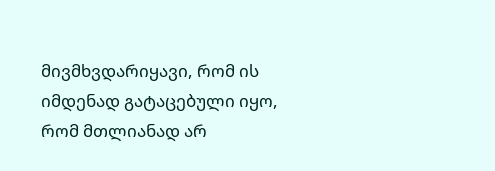მივმხვდარიყავი, რომ ის იმდენად გატაცებული იყო, რომ მთლიანად არ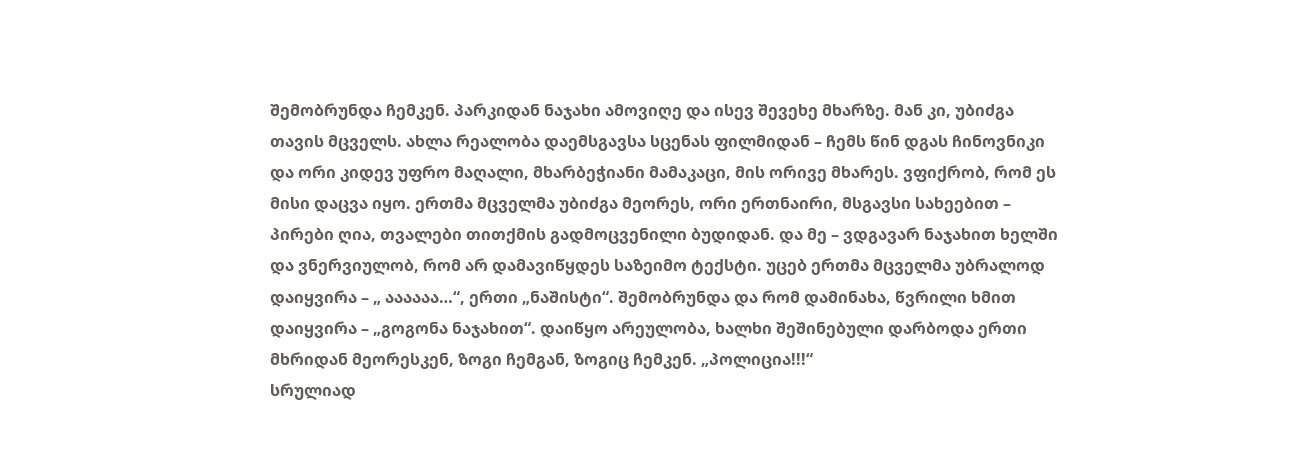შემობრუნდა ჩემკენ. პარკიდან ნაჯახი ამოვიღე და ისევ შევეხე მხარზე. მან კი, უბიძგა თავის მცველს. ახლა რეალობა დაემსგავსა სცენას ფილმიდან – ჩემს წინ დგას ჩინოვნიკი და ორი კიდევ უფრო მაღალი, მხარბეჭიანი მამაკაცი, მის ორივე მხარეს. ვფიქრობ, რომ ეს მისი დაცვა იყო. ერთმა მცველმა უბიძგა მეორეს, ორი ერთნაირი, მსგავსი სახეებით – პირები ღია, თვალები თითქმის გადმოცვენილი ბუდიდან. და მე – ვდგავარ ნაჯახით ხელში და ვნერვიულობ, რომ არ დამავიწყდეს საზეიმო ტექსტი. უცებ ერთმა მცველმა უბრალოდ დაიყვირა – „ აააააა…“, ერთი „ნაშისტი“. შემობრუნდა და რომ დამინახა, წვრილი ხმით დაიყვირა – „გოგონა ნაჯახით“. დაიწყო არეულობა, ხალხი შეშინებული დარბოდა ერთი მხრიდან მეორესკენ, ზოგი ჩემგან, ზოგიც ჩემკენ. „პოლიცია!!!“
სრულიად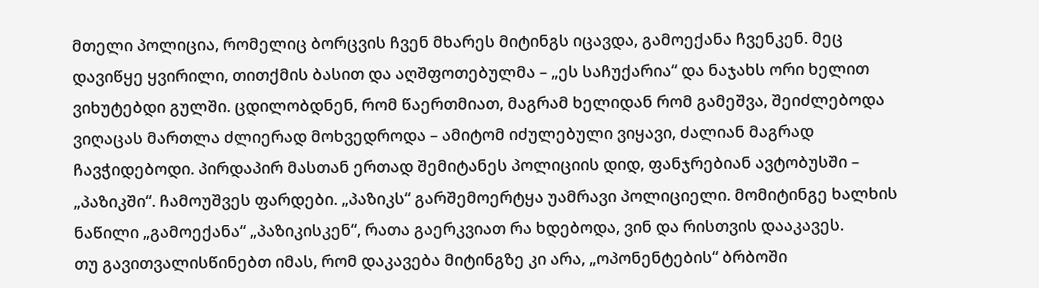მთელი პოლიცია, რომელიც ბორცვის ჩვენ მხარეს მიტინგს იცავდა, გამოექანა ჩვენკენ. მეც დავიწყე ყვირილი, თითქმის ბასით და აღშფოთებულმა – „ეს საჩუქარია“ და ნაჯახს ორი ხელით ვიხუტებდი გულში. ცდილობდნენ, რომ წაერთმიათ, მაგრამ ხელიდან რომ გამეშვა, შეიძლებოდა ვიღაცას მართლა ძლიერად მოხვედროდა – ამიტომ იძულებული ვიყავი, ძალიან მაგრად ჩავჭიდებოდი. პირდაპირ მასთან ერთად შემიტანეს პოლიციის დიდ, ფანჯრებიან ავტობუსში – „პაზიკში“. ჩამოუშვეს ფარდები. „პაზიკს“ გარშემოერტყა უამრავი პოლიციელი. მომიტინგე ხალხის ნაწილი „გამოექანა“ „პაზიკისკენ“, რათა გაერკვიათ რა ხდებოდა, ვინ და რისთვის დააკავეს.
თუ გავითვალისწინებთ იმას, რომ დაკავება მიტინგზე კი არა, „ოპონენტების“ ბრბოში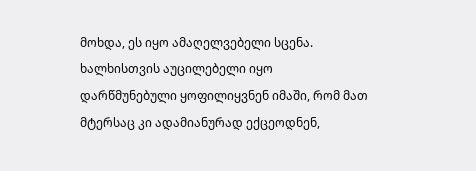მოხდა, ეს იყო ამაღელვებელი სცენა. ხალხისთვის აუცილებელი იყო დარწმუნებული ყოფილიყვნენ იმაში, რომ მათ მტერსაც კი ადამიანურად ექცეოდნენ,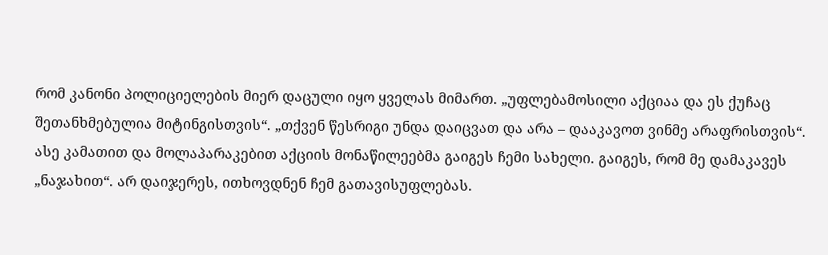რომ კანონი პოლიციელების მიერ დაცული იყო ყველას მიმართ. „უფლებამოსილი აქციაა და ეს ქუჩაც შეთანხმებულია მიტინგისთვის“. „თქვენ წესრიგი უნდა დაიცვათ და არა – დააკავოთ ვინმე არაფრისთვის“.
ასე კამათით და მოლაპარაკებით აქციის მონაწილეებმა გაიგეს ჩემი სახელი. გაიგეს, რომ მე დამაკავეს „ნაჯახით“. არ დაიჯერეს, ითხოვდნენ ჩემ გათავისუფლებას.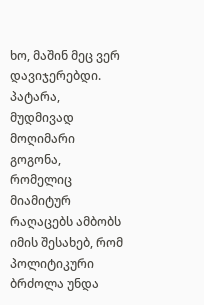ხო, მაშინ მეც ვერ დავიჯერებდი. პატარა, მუდმივად მოღიმარი გოგონა, რომელიც მიამიტურ რაღაცებს ამბობს იმის შესახებ, რომ პოლიტიკური ბრძოლა უნდა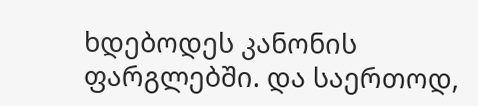ხდებოდეს კანონის ფარგლებში. და საერთოდ,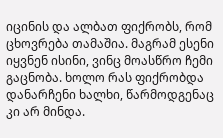იცინის და ალბათ ფიქრობს, რომ ცხოვრება თამაშია. მაგრამ ესენი იყვნენ ისინი, ვინც მოასწრო ჩემი გაცნობა. ხოლო რას ფიქრობდა დანარჩენი ხალხი, წარმოდგენაც კი არ მინდა.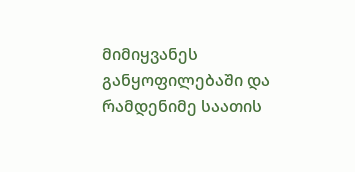მიმიყვანეს განყოფილებაში და რამდენიმე საათის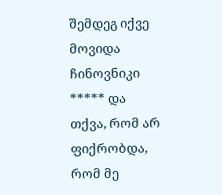შემდეგ იქვე მოვიდა ჩინოვნიკი ***** და თქვა, რომ არ ფიქრობდა, რომ მე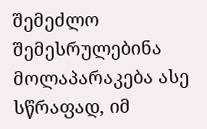შემეძლო შემესრულებინა მოლაპარაკება ასე სწრაფად, იმ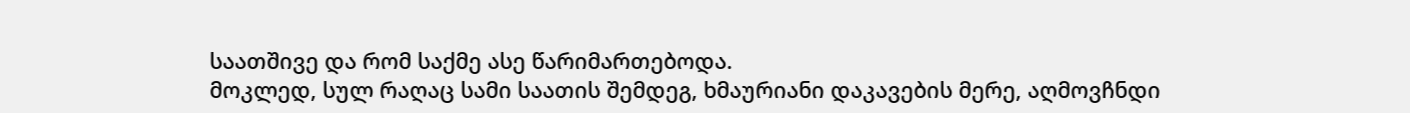საათშივე და რომ საქმე ასე წარიმართებოდა.
მოკლედ, სულ რაღაც სამი საათის შემდეგ, ხმაურიანი დაკავების მერე, აღმოვჩნდი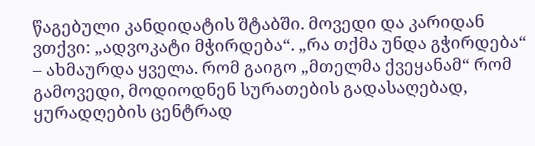წაგებული კანდიდატის შტაბში. მოვედი და კარიდან ვთქვი: „ადვოკატი მჭირდება“. „რა თქმა უნდა გჭირდება“ – ახმაურდა ყველა. რომ გაიგო „მთელმა ქვეყანამ“ რომ გამოვედი, მოდიოდნენ სურათების გადასაღებად, ყურადღების ცენტრად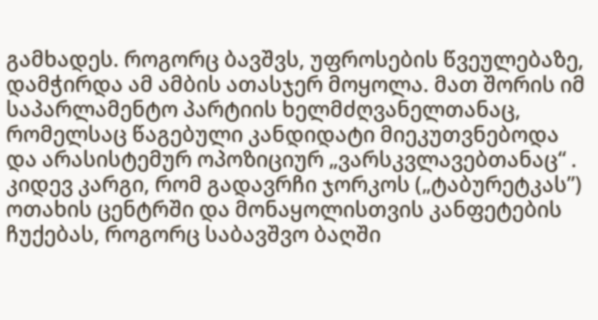გამხადეს. როგორც ბავშვს, უფროსების წვეულებაზე, დამჭირდა ამ ამბის ათასჯერ მოყოლა. მათ შორის იმ საპარლამენტო პარტიის ხელმძღვანელთანაც, რომელსაც წაგებული კანდიდატი მიეკუთვნებოდა და არასისტემურ ოპოზიციურ „ვარსკვლავებთანაც“ . კიდევ კარგი, რომ გადავრჩი ჯორკოს („ტაბურეტკას”) ოთახის ცენტრში და მონაყოლისთვის კანფეტების ჩუქებას, როგორც საბავშვო ბაღში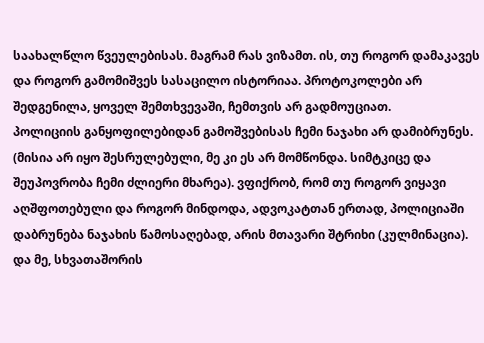საახალწლო წვეულებისას. მაგრამ რას ვიზამთ. ის, თუ როგორ დამაკავეს და როგორ გამომიშვეს სასაცილო ისტორიაა. პროტოკოლები არ შედგენილა, ყოველ შემთხვევაში, ჩემთვის არ გადმოუციათ.
პოლიციის განყოფილებიდან გამოშვებისას ჩემი ნაჯახი არ დამიბრუნეს. (მისია არ იყო შესრულებული, მე კი ეს არ მომწონდა. სიმტკიცე და შეუპოვრობა ჩემი ძლიერი მხარეა). ვფიქრობ, რომ თუ როგორ ვიყავი აღშფოთებული და როგორ მინდოდა, ადვოკატთან ერთად, პოლიციაში დაბრუნება ნაჯახის წამოსაღებად, არის მთავარი შტრიხი (კულმინაცია).
და მე, სხვათაშორის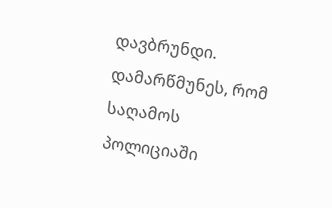დავბრუნდი. დამარწმუნეს, რომ საღამოს პოლიციაში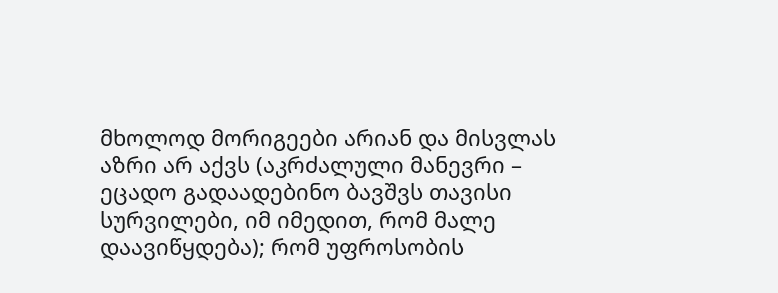მხოლოდ მორიგეები არიან და მისვლას აზრი არ აქვს (აკრძალული მანევრი – ეცადო გადაადებინო ბავშვს თავისი სურვილები, იმ იმედით, რომ მალე დაავიწყდება); რომ უფროსობის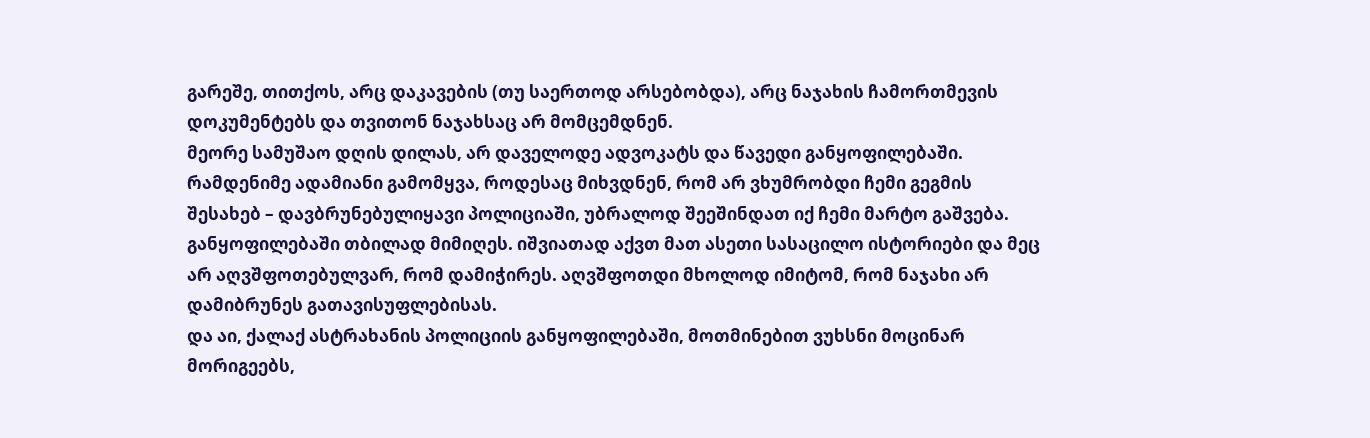გარეშე, თითქოს, არც დაკავების (თუ საერთოდ არსებობდა), არც ნაჯახის ჩამორთმევის დოკუმენტებს და თვითონ ნაჯახსაც არ მომცემდნენ.
მეორე სამუშაო დღის დილას, არ დაველოდე ადვოკატს და წავედი განყოფილებაში. რამდენიმე ადამიანი გამომყვა, როდესაც მიხვდნენ, რომ არ ვხუმრობდი ჩემი გეგმის შესახებ – დავბრუნებულიყავი პოლიციაში, უბრალოდ შეეშინდათ იქ ჩემი მარტო გაშვება.
განყოფილებაში თბილად მიმიღეს. იშვიათად აქვთ მათ ასეთი სასაცილო ისტორიები და მეც არ აღვშფოთებულვარ, რომ დამიჭირეს. აღვშფოთდი მხოლოდ იმიტომ, რომ ნაჯახი არ დამიბრუნეს გათავისუფლებისას.
და აი, ქალაქ ასტრახანის პოლიციის განყოფილებაში, მოთმინებით ვუხსნი მოცინარ მორიგეებს,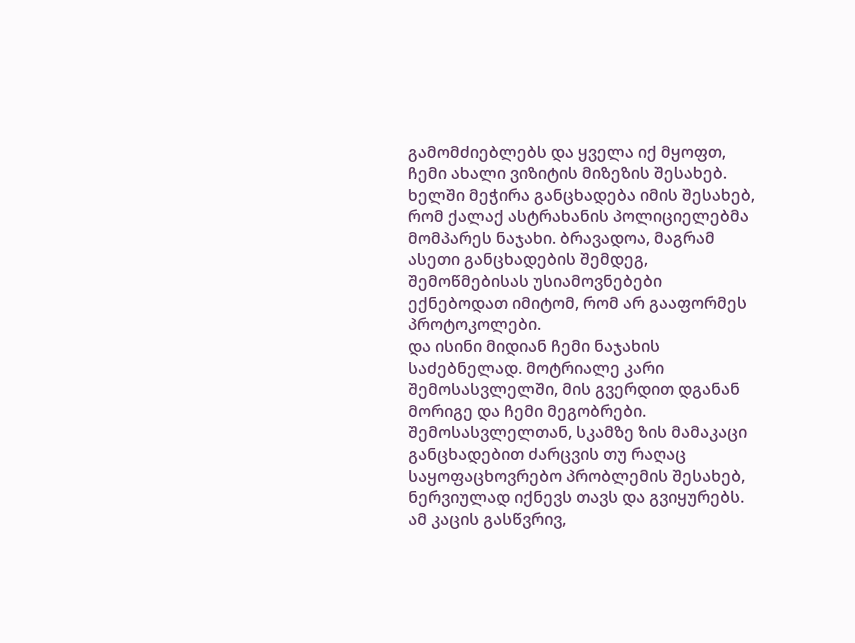გამომძიებლებს და ყველა იქ მყოფთ, ჩემი ახალი ვიზიტის მიზეზის შესახებ. ხელში მეჭირა განცხადება იმის შესახებ, რომ ქალაქ ასტრახანის პოლიციელებმა მომპარეს ნაჯახი. ბრავადოა, მაგრამ ასეთი განცხადების შემდეგ, შემოწმებისას უსიამოვნებები ექნებოდათ იმიტომ, რომ არ გააფორმეს პროტოკოლები.
და ისინი მიდიან ჩემი ნაჯახის საძებნელად. მოტრიალე კარი შემოსასვლელში, მის გვერდით დგანან მორიგე და ჩემი მეგობრები. შემოსასვლელთან, სკამზე ზის მამაკაცი განცხადებით ძარცვის თუ რაღაც საყოფაცხოვრებო პრობლემის შესახებ, ნერვიულად იქნევს თავს და გვიყურებს. ამ კაცის გასწვრივ,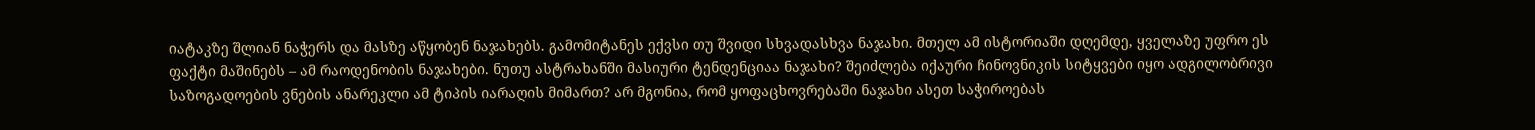იატაკზე შლიან ნაჭერს და მასზე აწყობენ ნაჯახებს. გამომიტანეს ექვსი თუ შვიდი სხვადასხვა ნაჯახი. მთელ ამ ისტორიაში დღემდე, ყველაზე უფრო ეს ფაქტი მაშინებს – ამ რაოდენობის ნაჯახები. ნუთუ ასტრახანში მასიური ტენდენციაა ნაჯახი? შეიძლება იქაური ჩინოვნიკის სიტყვები იყო ადგილობრივი საზოგადოების ვნების ანარეკლი ამ ტიპის იარაღის მიმართ? არ მგონია, რომ ყოფაცხოვრებაში ნაჯახი ასეთ საჭიროებას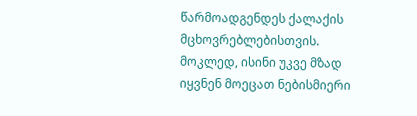წარმოადგენდეს ქალაქის მცხოვრებლებისთვის.
მოკლედ, ისინი უკვე მზად იყვნენ მოეცათ ნებისმიერი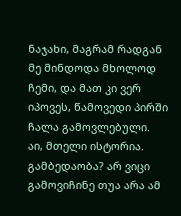ნაჯახი, მაგრამ რადგან მე მინდოდა მხოლოდ ჩემი, და მათ კი ვერ იპოვეს, წამოვედი პირში ჩალა გამოვლებული.
აი, მთელი ისტორია.
გამბედაობა? არ ვიცი გამოვიჩინე თუა არა ამ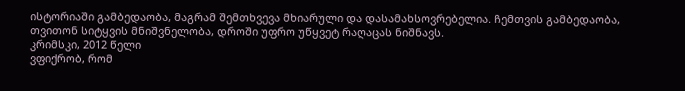ისტორიაში გამბედაობა, მაგრამ შემთხვევა მხიარული და დასამახსოვრებელია. ჩემთვის გამბედაობა, თვითონ სიტყვის მნიშვნელობა, დროში უფრო უწყვეტ რაღაცას ნიშნავს.
კრიმსკი, 2012 წელი
ვფიქრობ, რომ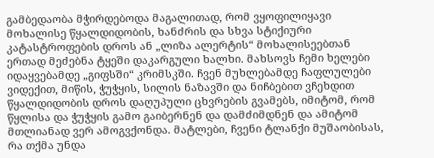გამბედაობა მჭირდებოდა მაგალითად, რომ ვყოფილიყავი მოხალისე წყალდიდობის, ხანძრის და სხვა სტიქიური კატასტროფების დროს ან „ლიზა ალერტის“ მოხალისეებთან ერთად მეძებნა ტყეში დაკარგული ხალხი. მახსოვს ჩემი ხელები იდაყვებამდე „გიფსში“ კრიმსკში. ჩვენ მუხლებამდე ჩაფლულები ვიდექით, მიწის, ჭუჭყის, სილის ნაზავში და ნიჩბებით ვჩეხდით წყალდიდობის დროს დაღუპული ცხვრების გვამებს, იმიტომ, რომ წყლისა და ჭუჭყის გამო გაიბერნენ და დამძიმდნენ და ამიტომ მთლიანად ვერ ამოგვქონდა. მატლები, ჩვენი ტლანქი მუშაობისას, რა თქმა უნდა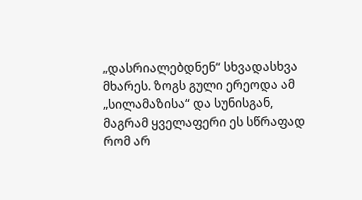„დასრიალებდნენ“ სხვადასხვა მხარეს. ზოგს გული ერეოდა ამ „სილამაზისა“ და სუნისგან, მაგრამ ყველაფერი ეს სწრაფად რომ არ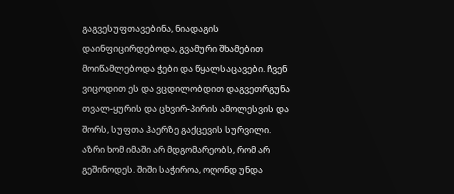გაგვესუფთავებინა, ნიადაგის დაინფიცირდებოდა, გვამური შხამებით მოიწამლებოდა ჭები და წყალსაცავები. ჩვენ ვიცოდით ეს და ვცდილობდით დაგვეთრგუნა თვალ-ყურის და ცხვირ-პირის ამოლესვის და შორს, სუფთა ჰაერზე გაქცევის სურვილი.
აზრი ხომ იმაში არ მდგომარეობს, რომ არ გეშინოდეს. შიში საჭიროა, ოღონდ უნდა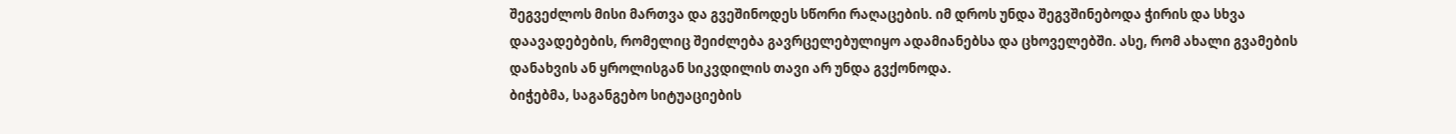შეგვეძლოს მისი მართვა და გვეშინოდეს სწორი რაღაცების. იმ დროს უნდა შეგვშინებოდა ჭირის და სხვა დაავადებების, რომელიც შეიძლება გავრცელებულიყო ადამიანებსა და ცხოველებში. ასე, რომ ახალი გვამების დანახვის ან ყროლისგან სიკვდილის თავი არ უნდა გვქონოდა.
ბიჭებმა, საგანგებო სიტუაციების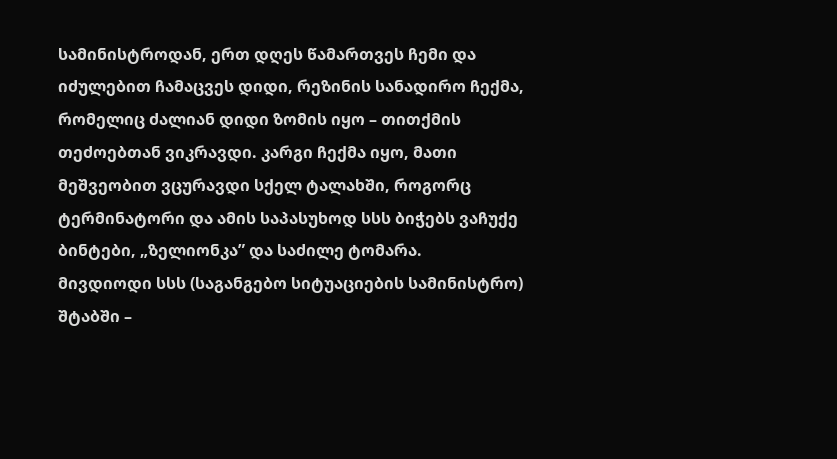სამინისტროდან, ერთ დღეს წამართვეს ჩემი და იძულებით ჩამაცვეს დიდი, რეზინის სანადირო ჩექმა, რომელიც ძალიან დიდი ზომის იყო – თითქმის თეძოებთან ვიკრავდი. კარგი ჩექმა იყო, მათი მეშვეობით ვცურავდი სქელ ტალახში, როგორც ტერმინატორი და ამის საპასუხოდ სსს ბიჭებს ვაჩუქე ბინტები, „ზელიონკა” და საძილე ტომარა.
მივდიოდი სსს (საგანგებო სიტუაციების სამინისტრო) შტაბში –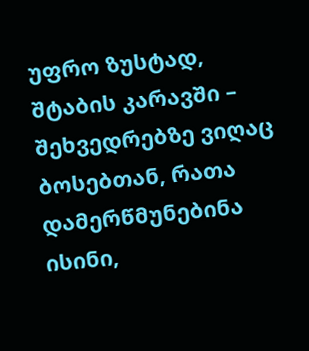უფრო ზუსტად, შტაბის კარავში – შეხვედრებზე ვიღაც ბოსებთან, რათა დამერწმუნებინა ისინი,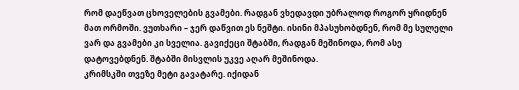რომ დაეწვათ ცხოველების გვამები. რადგან ვხედავდი უბრალოდ როგორ ყრიდნენ მათ ორმოში. ვუთხარი – ჯერ დაწვით ეს ნეშტი. ისინი მპასუხობდნენ, რომ მე სულელი ვარ და გვამები კი სველია. გავიქეცი შტაბში, რადგან მეშინოდა, რომ ასე დატოვებდნენ. შტაბში მისვლის უკვე აღარ მეშინოდა.
კრიმსკში თვეზე მეტი გავატარე. იქიდან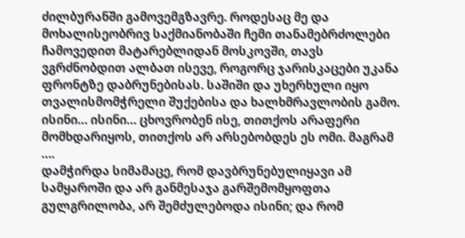ძილბურანში გამოვემგზავრე. როდესაც მე და მოხალისეობრივ საქმიანობაში ჩემი თანამებრძოლები ჩამოვედით მატარებლიდან მოსკოვში, თავს ვგრძნობდით ალბათ ისევე, როგორც ჯარისკაცები უკანა ფრონტზე დაბრუნებისას. საშიში და უხერხული იყო თვალისმომჭრელი შუქებისა და ხალხმრავლობის გამო. ისინი… ისინი… ცხოვრობენ ისე, თითქოს არაფერი მომხდარიყოს, თითქოს არ არსებობდეს ეს ომი. მაგრამ ….
დამჭირდა სიმამაცე, რომ დავბრუნებულიყავი ამ სამყაროში და არ განმესაჯა გარშემომყოფთა გულგრილობა, არ შემძულებოდა ისინი; და რომ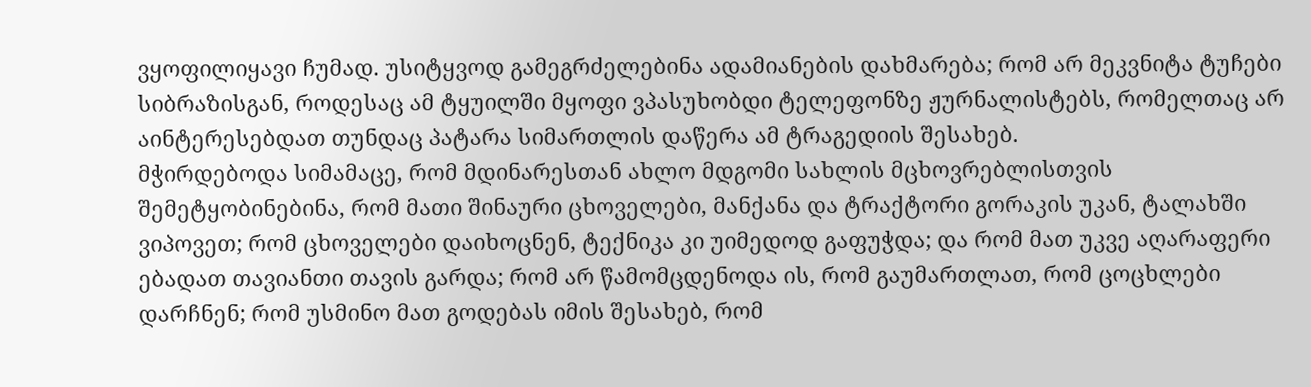ვყოფილიყავი ჩუმად. უსიტყვოდ გამეგრძელებინა ადამიანების დახმარება; რომ არ მეკვნიტა ტუჩები სიბრაზისგან, როდესაც ამ ტყუილში მყოფი ვპასუხობდი ტელეფონზე ჟურნალისტებს, რომელთაც არ აინტერესებდათ თუნდაც პატარა სიმართლის დაწერა ამ ტრაგედიის შესახებ.
მჭირდებოდა სიმამაცე, რომ მდინარესთან ახლო მდგომი სახლის მცხოვრებლისთვის შემეტყობინებინა, რომ მათი შინაური ცხოველები, მანქანა და ტრაქტორი გორაკის უკან, ტალახში ვიპოვეთ; რომ ცხოველები დაიხოცნენ, ტექნიკა კი უიმედოდ გაფუჭდა; და რომ მათ უკვე აღარაფერი ებადათ თავიანთი თავის გარდა; რომ არ წამომცდენოდა ის, რომ გაუმართლათ, რომ ცოცხლები დარჩნენ; რომ უსმინო მათ გოდებას იმის შესახებ, რომ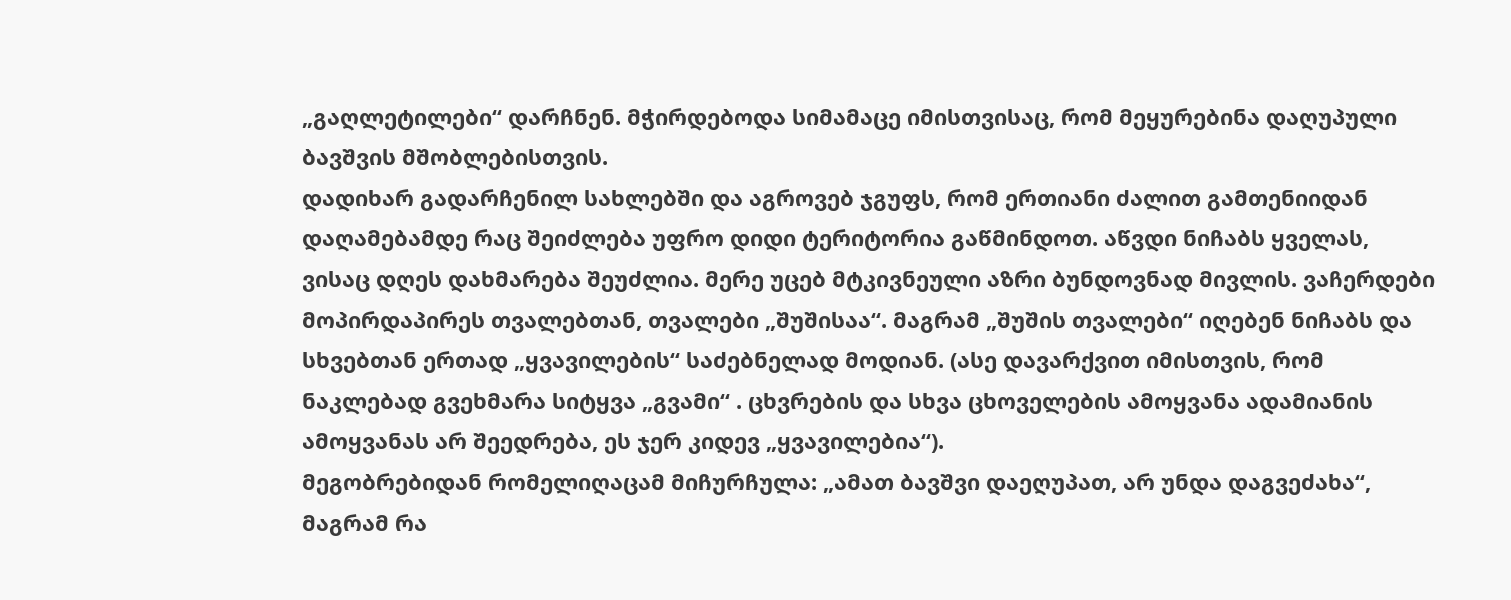„გაღლეტილები“ დარჩნენ. მჭირდებოდა სიმამაცე იმისთვისაც, რომ მეყურებინა დაღუპული ბავშვის მშობლებისთვის.
დადიხარ გადარჩენილ სახლებში და აგროვებ ჯგუფს, რომ ერთიანი ძალით გამთენიიდან დაღამებამდე რაც შეიძლება უფრო დიდი ტერიტორია გაწმინდოთ. აწვდი ნიჩაბს ყველას, ვისაც დღეს დახმარება შეუძლია. მერე უცებ მტკივნეული აზრი ბუნდოვნად მივლის. ვაჩერდები მოპირდაპირეს თვალებთან, თვალები „შუშისაა“. მაგრამ „შუშის თვალები“ იღებენ ნიჩაბს და სხვებთან ერთად „ყვავილების“ საძებნელად მოდიან. (ასე დავარქვით იმისთვის, რომ ნაკლებად გვეხმარა სიტყვა „გვამი“ . ცხვრების და სხვა ცხოველების ამოყვანა ადამიანის ამოყვანას არ შეედრება, ეს ჯერ კიდევ „ყვავილებია“).
მეგობრებიდან რომელიღაცამ მიჩურჩულა: „ამათ ბავშვი დაეღუპათ, არ უნდა დაგვეძახა“, მაგრამ რა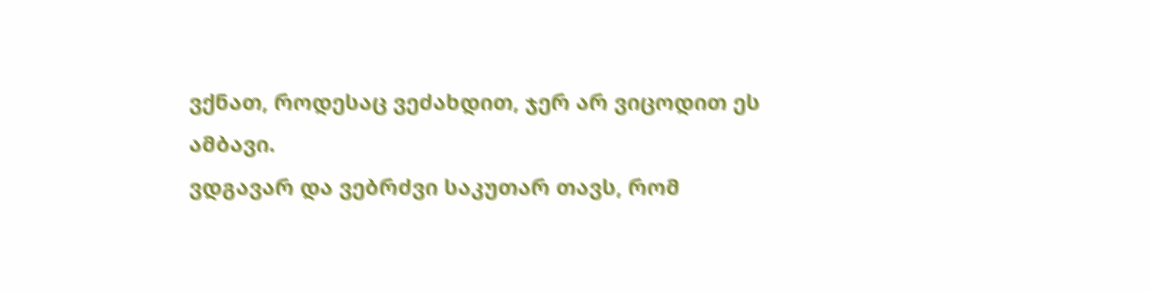ვქნათ, როდესაც ვეძახდით, ჯერ არ ვიცოდით ეს ამბავი.
ვდგავარ და ვებრძვი საკუთარ თავს, რომ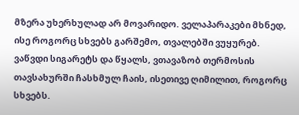მზერა უხერხულად არ მოვარიდო. ველაპარაკები მხნედ, ისე როგორც სხვებს გარშემო, თვალებში ვუყურებ. ვაწვდი სიგარეტს და წყალს, ვთავაზობ თერმოსის თავსახურში ჩასხმულ ჩაის, ისეთივე ღიმილით, როგორც სხვებს.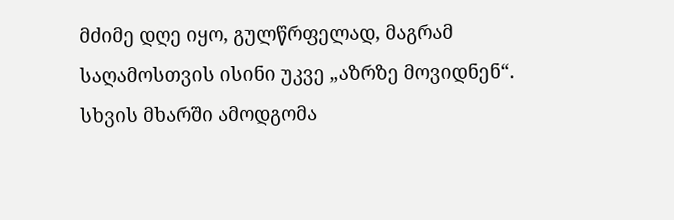მძიმე დღე იყო, გულწრფელად, მაგრამ საღამოსთვის ისინი უკვე „აზრზე მოვიდნენ“. სხვის მხარში ამოდგომა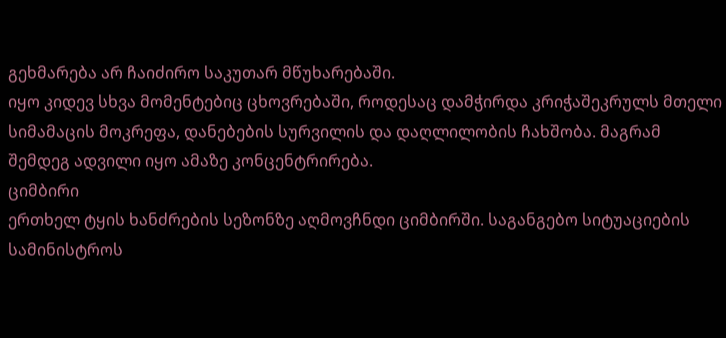გეხმარება არ ჩაიძირო საკუთარ მწუხარებაში.
იყო კიდევ სხვა მომენტებიც ცხოვრებაში, როდესაც დამჭირდა კრიჭაშეკრულს მთელი სიმამაცის მოკრეფა, დანებების სურვილის და დაღლილობის ჩახშობა. მაგრამ შემდეგ ადვილი იყო ამაზე კონცენტრირება.
ციმბირი
ერთხელ ტყის ხანძრების სეზონზე აღმოვჩნდი ციმბირში. საგანგებო სიტუაციების სამინისტროს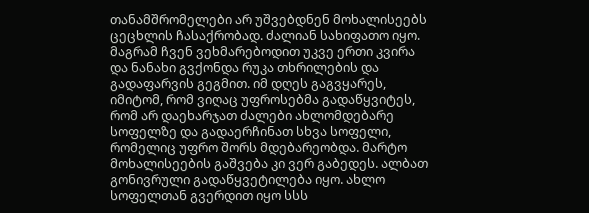თანამშრომელები არ უშვებდნენ მოხალისეებს ცეცხლის ჩასაქრობად. ძალიან სახიფათო იყო. მაგრამ ჩვენ ვეხმარებოდით უკვე ერთი კვირა და ნანახი გვქონდა რუკა თხრილების და გადაფარვის გეგმით. იმ დღეს გაგვყარეს, იმიტომ, რომ ვიღაც უფროსებმა გადაწყვიტეს, რომ არ დაეხარჯათ ძალები ახლომდებარე სოფელზე და გადაერჩინათ სხვა სოფელი, რომელიც უფრო შორს მდებარეობდა. მარტო მოხალისეების გაშვება კი ვერ გაბედეს. ალბათ გონივრული გადაწყვეტილება იყო. ახლო სოფელთან გვერდით იყო სსს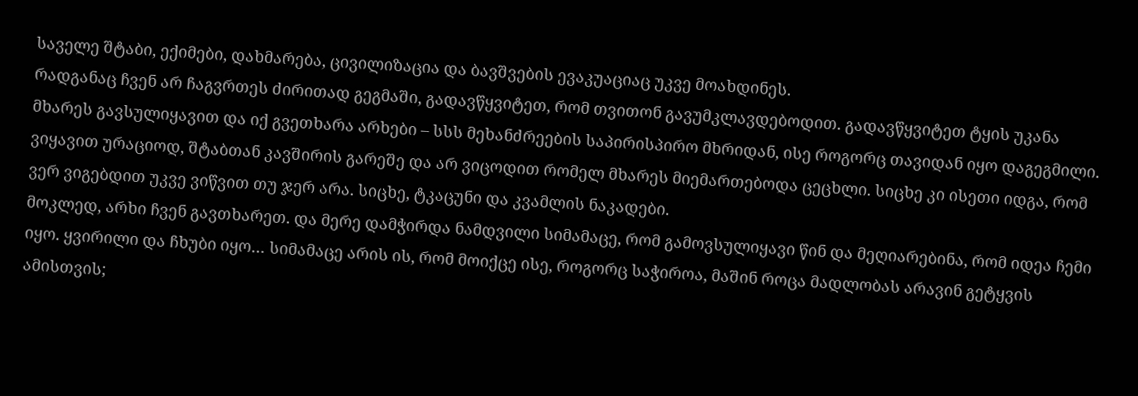საველე შტაბი, ექიმები, დახმარება, ცივილიზაცია და ბავშვების ევაკუაციაც უკვე მოახდინეს.
რადგანაც ჩვენ არ ჩაგვრთეს ძირითად გეგმაში, გადავწყვიტეთ, რომ თვითონ გავუმკლავდებოდით. გადავწყვიტეთ ტყის უკანა მხარეს გავსულიყავით და იქ გვეთხარა არხები – სსს მეხანძრეების საპირისპირო მხრიდან, ისე როგორც თავიდან იყო დაგეგმილი. ვიყავით ურაციოდ, შტაბთან კავშირის გარეშე და არ ვიცოდით რომელ მხარეს მიემართებოდა ცეცხლი. სიცხე კი ისეთი იდგა, რომ ვერ ვიგებდით უკვე ვიწვით თუ ჯერ არა. სიცხე, ტკაცუნი და კვამლის ნაკადები.
მოკლედ, არხი ჩვენ გავთხარეთ. და მერე დამჭირდა ნამდვილი სიმამაცე, რომ გამოვსულიყავი წინ და მეღიარებინა, რომ იდეა ჩემი იყო. ყვირილი და ჩხუბი იყო… სიმამაცე არის ის, რომ მოიქცე ისე, როგორც საჭიროა, მაშინ როცა მადლობას არავინ გეტყვის ამისთვის;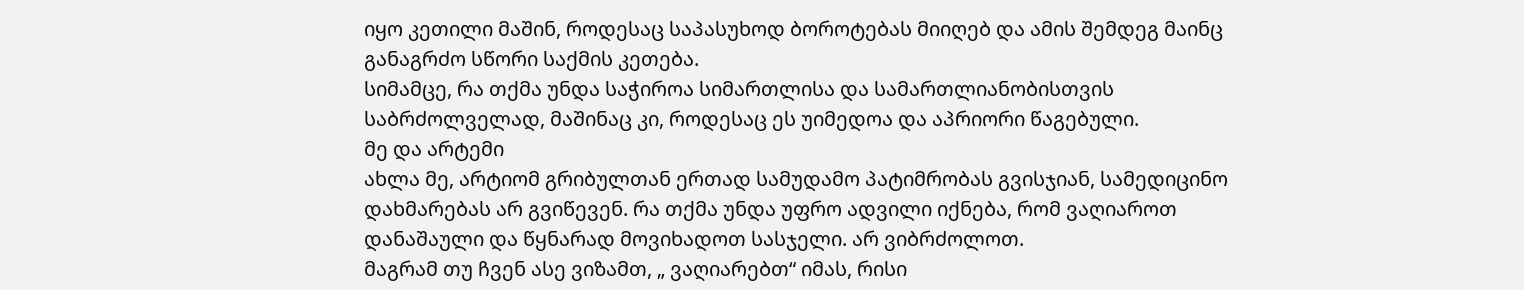იყო კეთილი მაშინ, როდესაც საპასუხოდ ბოროტებას მიიღებ და ამის შემდეგ მაინც განაგრძო სწორი საქმის კეთება.
სიმამცე, რა თქმა უნდა საჭიროა სიმართლისა და სამართლიანობისთვის საბრძოლველად, მაშინაც კი, როდესაც ეს უიმედოა და აპრიორი წაგებული.
მე და არტემი
ახლა მე, არტიომ გრიბულთან ერთად სამუდამო პატიმრობას გვისჯიან, სამედიცინო დახმარებას არ გვიწევენ. რა თქმა უნდა უფრო ადვილი იქნება, რომ ვაღიაროთ დანაშაული და წყნარად მოვიხადოთ სასჯელი. არ ვიბრძოლოთ.
მაგრამ თუ ჩვენ ასე ვიზამთ, „ ვაღიარებთ“ იმას, რისი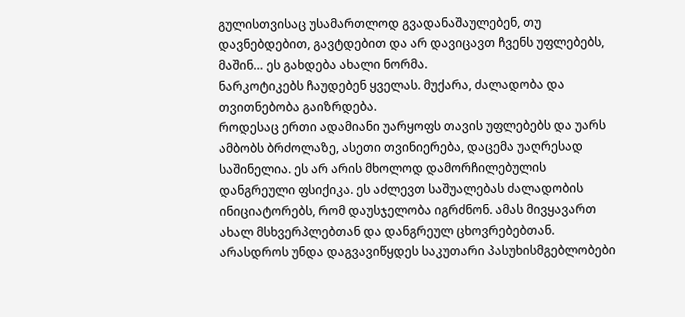გულისთვისაც უსამართლოდ გვადანაშაულებენ, თუ დავნებდებით, გავტდებით და არ დავიცავთ ჩვენს უფლებებს, მაშინ… ეს გახდება ახალი ნორმა.
ნარკოტიკებს ჩაუდებენ ყველას. მუქარა, ძალადობა და თვითნებობა გაიზრდება.
როდესაც ერთი ადამიანი უარყოფს თავის უფლებებს და უარს ამბობს ბრძოლაზე, ასეთი თვინიერება, დაცემა უაღრესად საშინელია. ეს არ არის მხოლოდ დამორჩილებულის დანგრეული ფსიქიკა. ეს აძლევთ საშუალებას ძალადობის ინიციატორებს, რომ დაუსჯელობა იგრძნონ. ამას მივყავართ ახალ მსხვერპლებთან და დანგრეულ ცხოვრებებთან.
არასდროს უნდა დაგვავიწყდეს საკუთარი პასუხისმგებლობები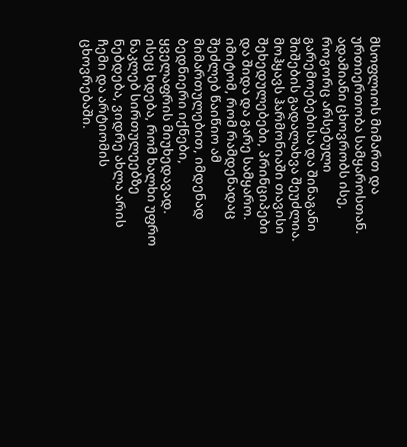მსოფლიოს მიმართ და ურთიერთობა სამყაროსთან.
ადამიანი ცხოვრობს ისე, როგორც არსებული გარემოებებისა და შინაგანი შიშების გადალახვა შეუძლია. მოჰყავს ჰარმონიაში თავისი შეხედულებები, პრინციპები და შიდა და გარე სამყარო. იმიტომ, რომ რამდენადაც შეძლებ წაიწიო ამ მიმართულებით, იმდენად ბედნიერი იქნები, ყველაფრის მიუხედავად.
ისეც ხდება, რომ ხალხი უფრო ნაკლებ სირთულეებზე ნებდება, ვიდრე ახლა არის ჩემი და არტიომის ცხოვრებაში.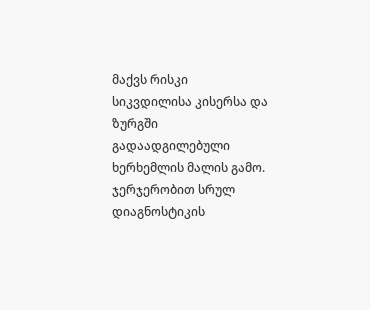მაქვს რისკი სიკვდილისა კისერსა და ზურგში გადაადგილებული ხერხემლის მალის გამო. ჯერჯერობით სრულ დიაგნოსტიკის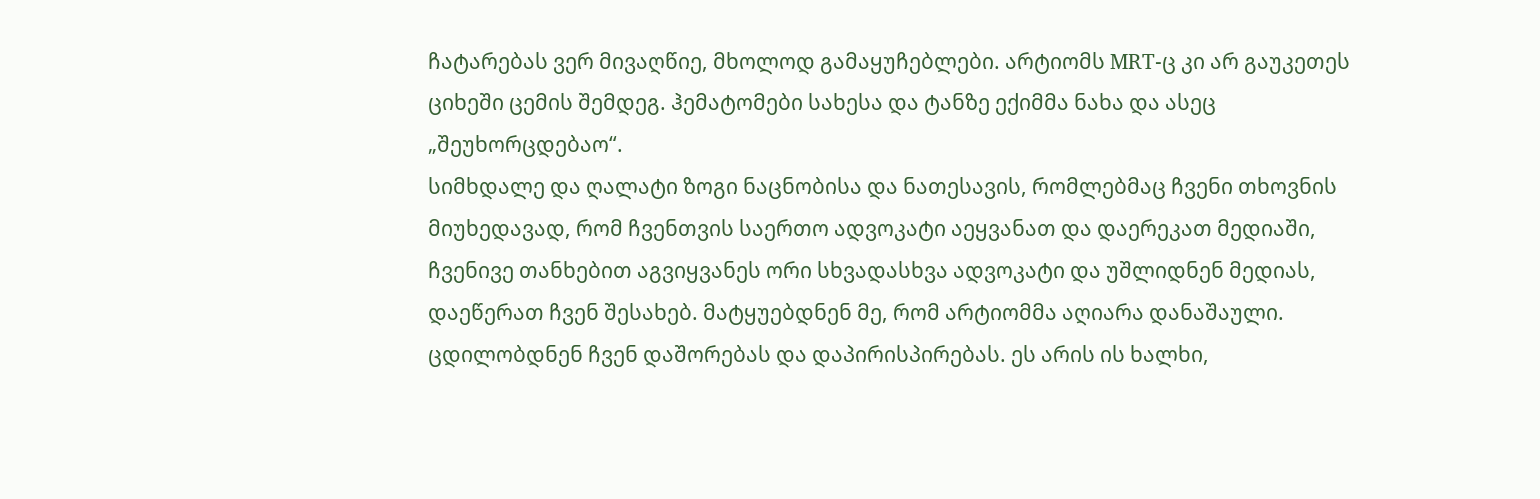ჩატარებას ვერ მივაღწიე, მხოლოდ გამაყუჩებლები. არტიომს MRT-ც კი არ გაუკეთეს ციხეში ცემის შემდეგ. ჰემატომები სახესა და ტანზე ექიმმა ნახა და ასეც „შეუხორცდებაო“.
სიმხდალე და ღალატი ზოგი ნაცნობისა და ნათესავის, რომლებმაც ჩვენი თხოვნის მიუხედავად, რომ ჩვენთვის საერთო ადვოკატი აეყვანათ და დაერეკათ მედიაში, ჩვენივე თანხებით აგვიყვანეს ორი სხვადასხვა ადვოკატი და უშლიდნენ მედიას, დაეწერათ ჩვენ შესახებ. მატყუებდნენ მე, რომ არტიომმა აღიარა დანაშაული. ცდილობდნენ ჩვენ დაშორებას და დაპირისპირებას. ეს არის ის ხალხი,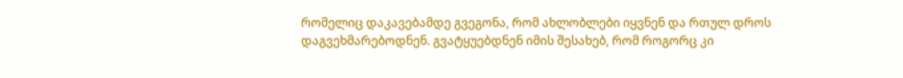რომელიც დაკავებამდე გვეგონა, რომ ახლობლები იყვნენ და რთულ დროს დაგვეხმარებოდნენ. გვატყუებდნენ იმის შესახებ, რომ როგორც კი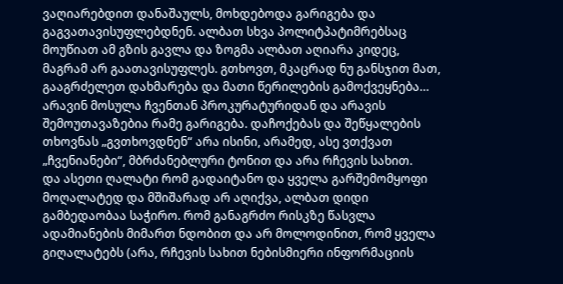ვაღიარებდით დანაშაულს, მოხდებოდა გარიგება და გაგვათავისუფლებდნენ. ალბათ სხვა პოლიტპატიმრებსაც მოუწიათ ამ გზის გავლა და ზოგმა ალბათ აღიარა კიდეც, მაგრამ არ გაათავისუფლეს. გთხოვთ, მკაცრად ნუ განსჯით მათ, გააგრძელეთ დახმარება და მათი წერილების გამოქვეყნება… არავინ მოსულა ჩვენთან პროკურატურიდან და არავის შემოუთავაზებია რამე გარიგება. დაჩოქებას და შეწყალების თხოვნას „გვთხოვდნენ“ არა ისინი, არამედ, ასე ვთქვათ „ჩვენიანები“, მბრძანებლური ტონით და არა რჩევის სახით.
და ასეთი ღალატი რომ გადაიტანო და ყველა გარშემომყოფი მოღალატედ და მშიშარად არ აღიქვა, ალბათ დიდი გამბედაობაა საჭირო. რომ განაგრძო რისკზე წასვლა ადამიანების მიმართ ნდობით და არ მოლოდინით, რომ ყველა გიღალატებს (არა, რჩევის სახით ნებისმიერი ინფორმაციის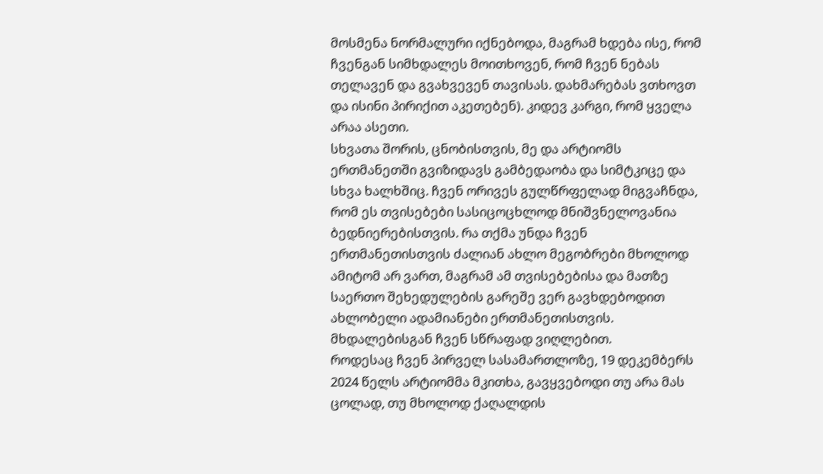მოსმენა ნორმალური იქნებოდა, მაგრამ ხდება ისე, რომ ჩვენგან სიმხდალეს მოითხოვენ, რომ ჩვენ ნებას თელავენ და გვახვევენ თავისას. დახმარებას ვთხოვთ და ისინი პირიქით აკეთებენ). კიდევ კარგი, რომ ყველა არაა ასეთი.
სხვათა შორის, ცნობისთვის, მე და არტიომს ერთმანეთში გვიზიდავს გამბედაობა და სიმტკიცე და სხვა ხალხშიც. ჩვენ ორივეს გულწრფელად მიგვაჩნდა, რომ ეს თვისებები სასიცოცხლოდ მნიშვნელოვანია ბედნიერებისთვის. რა თქმა უნდა ჩვენ ერთმანეთისთვის ძალიან ახლო მეგობრები მხოლოდ ამიტომ არ ვართ, მაგრამ ამ თვისებებისა და მათზე საერთო შეხედულების გარეშე ვერ გავხდებოდით ახლობელი ადამიანები ერთმანეთისთვის. მხდალებისგან ჩვენ სწრაფად ვიღლებით.
როდესაც ჩვენ პირველ სასამართლოზე, 19 დეკემბერს 2024 წელს არტიომმა მკითხა, გავყვებოდი თუ არა მას ცოლად, თუ მხოლოდ ქაღალდის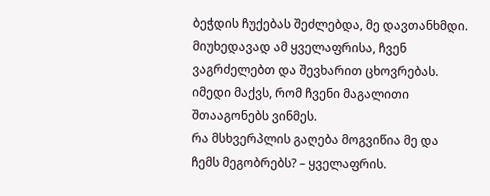ბეჭდის ჩუქებას შეძლებდა, მე დავთანხმდი.
მიუხედავად ამ ყველაფრისა, ჩვენ ვაგრძელებთ და შევხარით ცხოვრებას. იმედი მაქვს, რომ ჩვენი მაგალითი შთააგონებს ვინმეს.
რა მსხვერპლის გაღება მოგვიწია მე და ჩემს მეგობრებს? – ყველაფრის.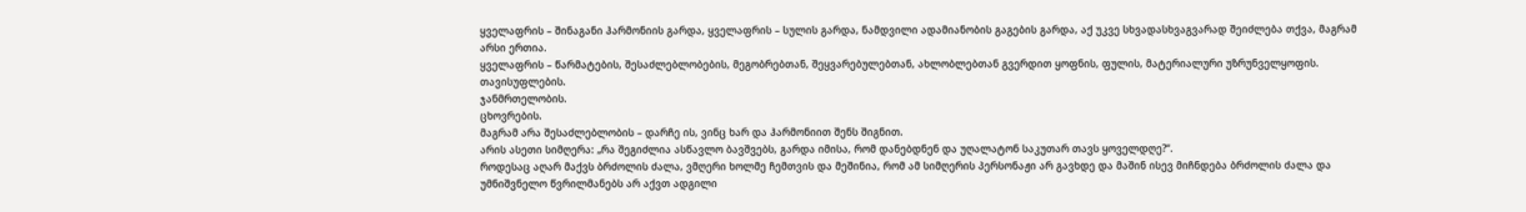ყველაფრის – შინაგანი ჰარმონიის გარდა, ყველაფრის – სულის გარდა, ნამდვილი ადამიანობის გაგების გარდა, აქ უკვე სხვადასხვაგვარად შეიძლება თქვა, მაგრამ არსი ერთია.
ყველაფრის – წარმატების, შესაძლებლობების, მეგობრებთან, შეყვარებულებთან, ახლობლებთან გვერდით ყოფნის, ფულის, მატერიალური უზრუნველყოფის.
თავისუფლების.
ჯანმრთელობის.
ცხოვრების.
მაგრამ არა შესაძლებლობის – დარჩე ის, ვინც ხარ და ჰარმონიით შენს შიგნით.
არის ასეთი სიმღერა: „რა შეგიძლია ასწავლო ბავშვებს, გარდა იმისა, რომ დანებდნენ და უღალატონ საკუთარ თავს ყოველდღე?“.
როდესაც აღარ მაქვს ბრძოლის ძალა, ვმღერი ხოლმე ჩემთვის და მეშინია, რომ ამ სიმღერის პერსონაჟი არ გავხდე და მაშინ ისევ მიჩნდება ბრძოლის ძალა და უმნიშვნელო წვრილმანებს არ აქვთ ადგილი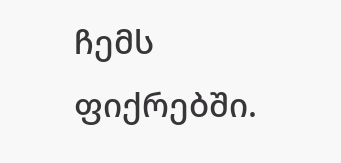ჩემს ფიქრებში.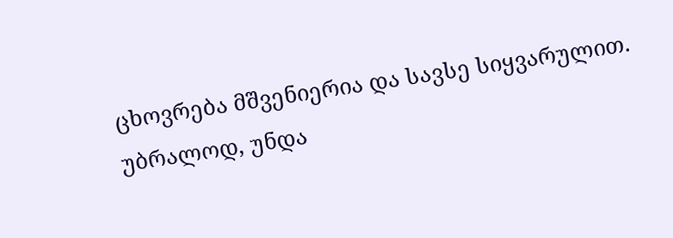ცხოვრება მშვენიერია და სავსე სიყვარულით. უბრალოდ, უნდა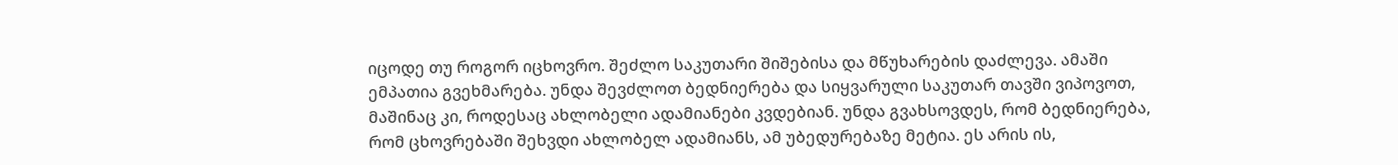იცოდე თუ როგორ იცხოვრო. შეძლო საკუთარი შიშებისა და მწუხარების დაძლევა. ამაში ემპათია გვეხმარება. უნდა შევძლოთ ბედნიერება და სიყვარული საკუთარ თავში ვიპოვოთ, მაშინაც კი, როდესაც ახლობელი ადამიანები კვდებიან. უნდა გვახსოვდეს, რომ ბედნიერება, რომ ცხოვრებაში შეხვდი ახლობელ ადამიანს, ამ უბედურებაზე მეტია. ეს არის ის,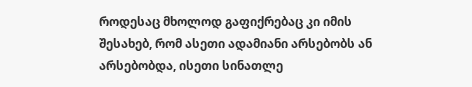როდესაც მხოლოდ გაფიქრებაც კი იმის შესახებ, რომ ასეთი ადამიანი არსებობს ან არსებობდა, ისეთი სინათლე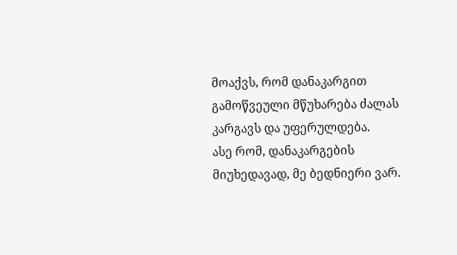მოაქვს, რომ დანაკარგით გამოწვეული მწუხარება ძალას კარგავს და უფერულდება.
ასე რომ, დანაკარგების მიუხედავად, მე ბედნიერი ვარ.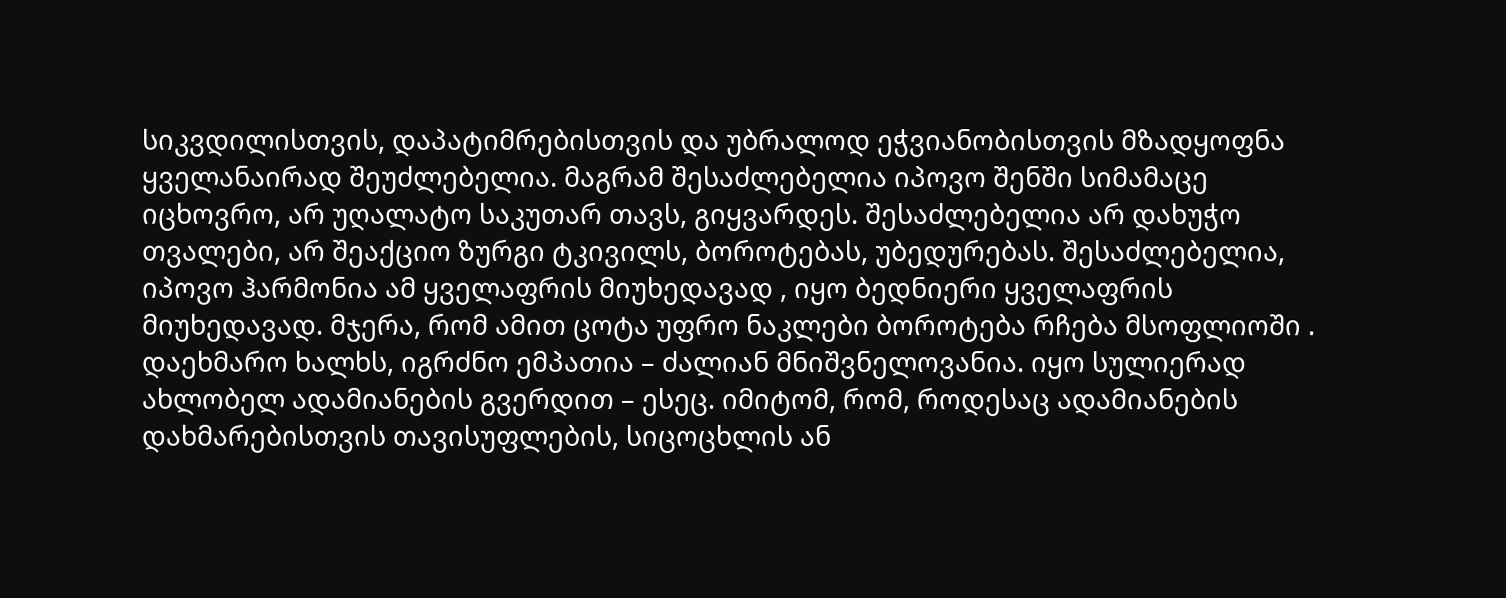სიკვდილისთვის, დაპატიმრებისთვის და უბრალოდ ეჭვიანობისთვის მზადყოფნა ყველანაირად შეუძლებელია. მაგრამ შესაძლებელია იპოვო შენში სიმამაცე იცხოვრო, არ უღალატო საკუთარ თავს, გიყვარდეს. შესაძლებელია არ დახუჭო თვალები, არ შეაქციო ზურგი ტკივილს, ბოროტებას, უბედურებას. შესაძლებელია, იპოვო ჰარმონია ამ ყველაფრის მიუხედავად , იყო ბედნიერი ყველაფრის მიუხედავად. მჯერა, რომ ამით ცოტა უფრო ნაკლები ბოროტება რჩება მსოფლიოში .
დაეხმარო ხალხს, იგრძნო ემპათია – ძალიან მნიშვნელოვანია. იყო სულიერად ახლობელ ადამიანების გვერდით – ესეც. იმიტომ, რომ, როდესაც ადამიანების დახმარებისთვის თავისუფლების, სიცოცხლის ან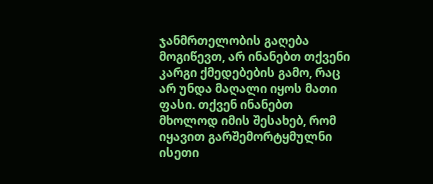ჯანმრთელობის გაღება მოგიწევთ, არ ინანებთ თქვენი კარგი ქმედებების გამო, რაც არ უნდა მაღალი იყოს მათი ფასი. თქვენ ინანებთ მხოლოდ იმის შესახებ, რომ იყავით გარშემორტყმულნი ისეთი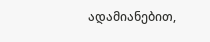ადამიანებით,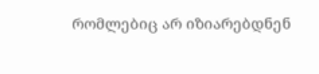რომლებიც არ იზიარებდნენ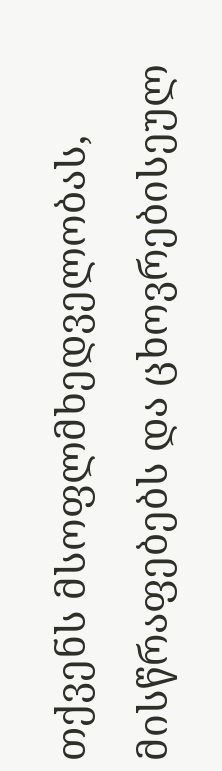თქვენს მსოფლმხედველობას, მისწრაფებებს და ცხოვრებისეულ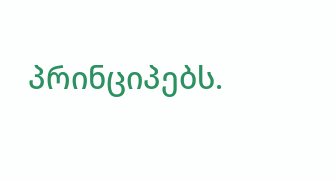პრინციპებს.